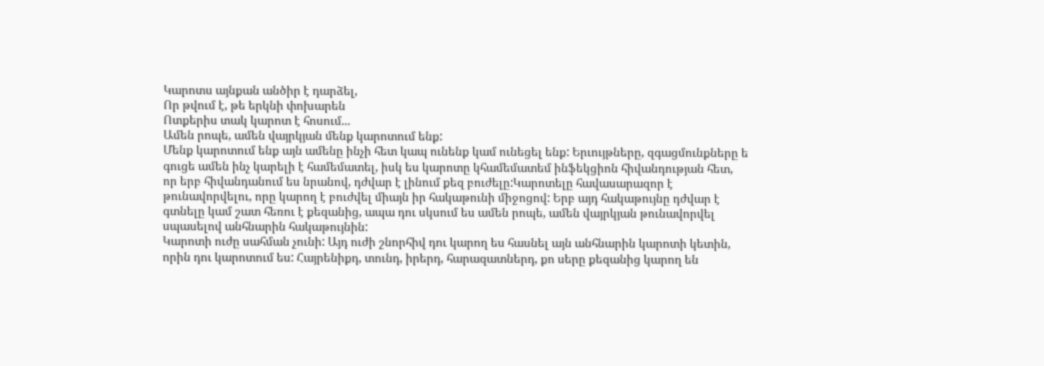Կարոտս այնքան անծիր է դարձել,
Որ թվում է, թե երկնի փոխարեն
Ոտքերիս տակ կարոտ է հոսում...
Ամեն րոպե, ամեն վայրկյան մենք կարոտում ենք:
Մենք կարոտում ենք այն ամենը ինչի հետ կապ ունենք կամ ունեցել ենք: Երւույթները, զգացմունքները ե գուցե ամեն ինչ կարելի է համեմատել, իսկ ես կարոտը կհամեմատեմ ինֆեկցիոն հիվանդության հետ, որ երբ հիվանդանում ես նրանով, դժվար է լինում քեզ բուժելը:Կարոտելը հավասարազոր է թունավորվելու, որը կարող է բուժվել միայն իր հակաթունի միջոցով: Երբ այդ հակաթույնը դժվար է գտնելը կամ շատ հեռու է քեզանից, ապա դու սկսում ես ամեն րոպե, ամեն վայրկյան թունավորվել սպասելով անհնարին հակաթույնին:
Կարոտի ուժը սահման չունի: Այդ ուժի շնորհիվ դու կարող ես հասնել այն անհնարին կարոտի կետին, որին դու կարոտում ես: Հայրենիքդ, տունդ, իրերդ, հարազատներդ, քո սերը քեզանից կարող են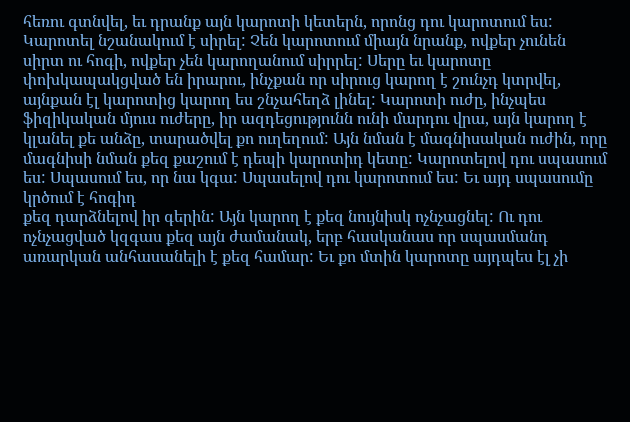հեռու գտնվել, եւ դրանք այն կարոտի կետերն, որոնց դու կարոտում ես: Կարոտել նշանակում է սիրել: Չեն կարոտում միայն նրանք, ովքեր չունեն սիրտ ու հոգի, ովքեր չեն կարողանում սիրրել: Սերը եւ կարոտը փոխկապակցված են իրարու, ինչքան որ սիրուց կարող է շունչդ կտրվել, այնքան էլ կարոտից կարող ես շնչահեղձ լինել: Կարոտի ուժը, ինչպես ֆիզիկական մյուս ուժերը, իր ազդեցությունն ունի մարդու վրա, այն կարող է կլանել քե անձը, տարածվել քո ուղեղում: Այն նման է մագնիսական ուժին, որը մագնիսի նման քեզ քաշում է դեպի կարոտիդ կետը: Կարոտելով դու սպասում ես: Սպասում ես, որ նա կգա: Սպասելով դու կարոտում ես: Եւ այդ սպասումը կրծում է հոգիդ
քեզ դարձնելով իր գերին: Այն կարող է քեզ նույնիսկ ոչնչացնել: Ու դու ոչնչացված կզգաս քեզ այն ժամանակ, երբ հասկանաս որ սպասմանդ առարկան անհասանելի է քեզ համար: Եւ քո մտին կարոտը այդպես էլ չի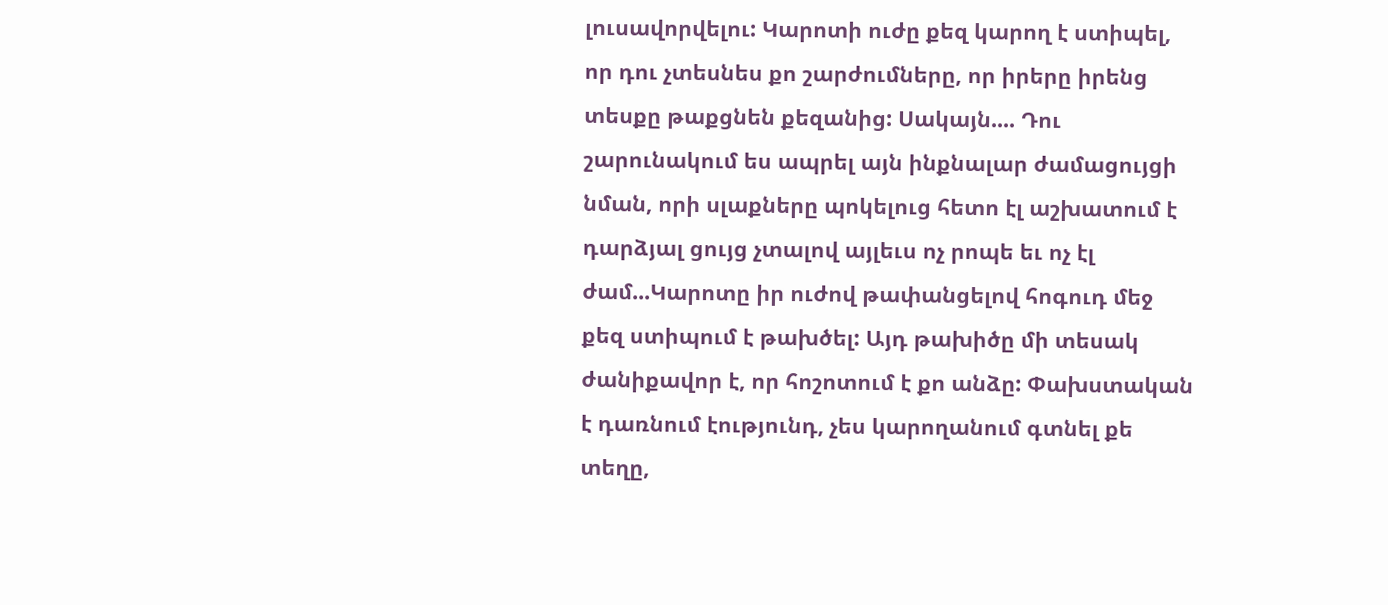լուսավորվելու: Կարոտի ուժը քեզ կարող է ստիպել, որ դու չտեսնես քո շարժումները, որ իրերը իրենց տեսքը թաքցնեն քեզանից: Սակայն.... Դու շարունակում ես ապրել այն ինքնալար ժամացույցի նման, որի սլաքները պոկելուց հետո էլ աշխատում է դարձյալ ցույց չտալով այլեւս ոչ րոպե եւ ոչ էլ ժամ...Կարոտը իր ուժով թափանցելով հոգուդ մեջ քեզ ստիպում է թախծել: Այդ թախիծը մի տեսակ ժանիքավոր է, որ հոշոտում է քո անձը: Փախստական է դառնում էությունդ, չես կարողանում գտնել քե տեղը,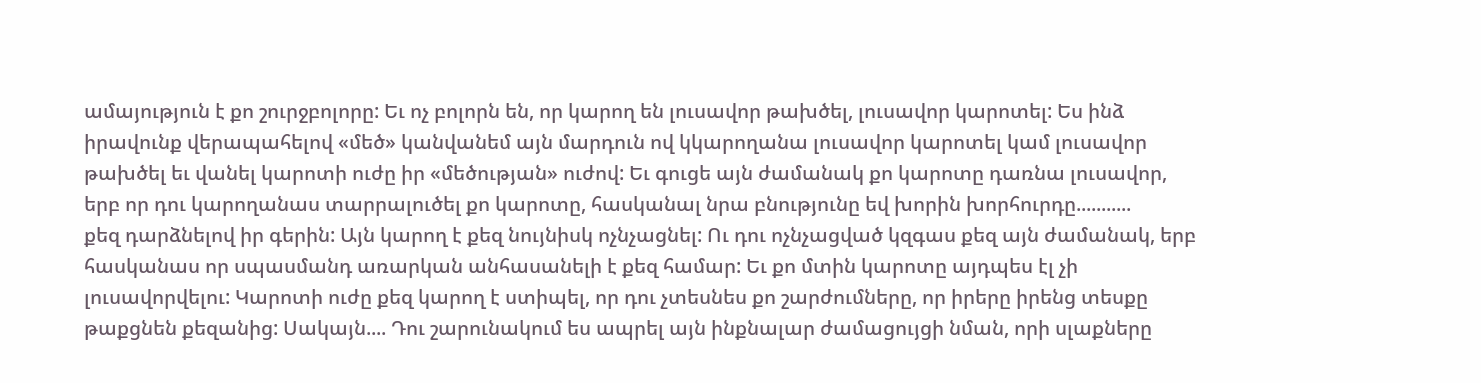ամայություն է քո շուրջբոլորը: Եւ ոչ բոլորն են, որ կարող են լուսավոր թախծել, լուսավոր կարոտել: Ես ինձ իրավունք վերապահելով «մեծ» կանվանեմ այն մարդուն ով կկարողանա լուսավոր կարոտել կամ լուսավոր թախծել եւ վանել կարոտի ուժը իր «մեծության» ուժով: Եւ գուցե այն ժամանակ քո կարոտը դառնա լուսավոր, երբ որ դու կարողանաս տարրալուծել քո կարոտը, հասկանալ նրա բնությունը եվ խորին խորհուրդը...........
քեզ դարձնելով իր գերին: Այն կարող է քեզ նույնիսկ ոչնչացնել: Ու դու ոչնչացված կզգաս քեզ այն ժամանակ, երբ հասկանաս որ սպասմանդ առարկան անհասանելի է քեզ համար: Եւ քո մտին կարոտը այդպես էլ չի լուսավորվելու: Կարոտի ուժը քեզ կարող է ստիպել, որ դու չտեսնես քո շարժումները, որ իրերը իրենց տեսքը թաքցնեն քեզանից: Սակայն.... Դու շարունակում ես ապրել այն ինքնալար ժամացույցի նման, որի սլաքները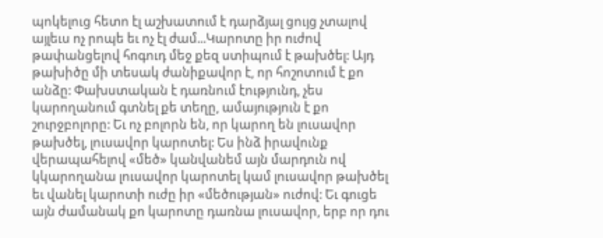պոկելուց հետո էլ աշխատում է դարձյալ ցույց չտալով այլեւս ոչ րոպե եւ ոչ էլ ժամ...Կարոտը իր ուժով թափանցելով հոգուդ մեջ քեզ ստիպում է թախծել: Այդ թախիծը մի տեսակ ժանիքավոր է, որ հոշոտում է քո անձը: Փախստական է դառնում էությունդ, չես կարողանում գտնել քե տեղը, ամայություն է քո շուրջբոլորը: Եւ ոչ բոլորն են, որ կարող են լուսավոր թախծել, լուսավոր կարոտել: Ես ինձ իրավունք վերապահելով «մեծ» կանվանեմ այն մարդուն ով կկարողանա լուսավոր կարոտել կամ լուսավոր թախծել եւ վանել կարոտի ուժը իր «մեծության» ուժով: Եւ գուցե այն ժամանակ քո կարոտը դառնա լուսավոր, երբ որ դու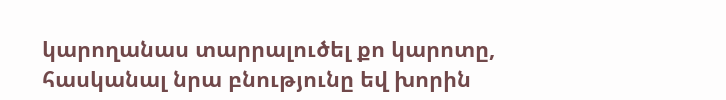կարողանաս տարրալուծել քո կարոտը, հասկանալ նրա բնությունը եվ խորին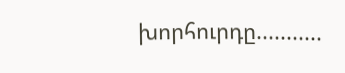խորհուրդը...........